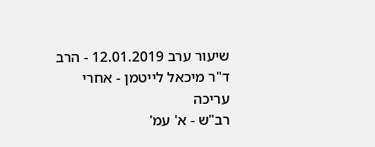שיעור ערב 12.01.2019 - הרב ד"ר מיכאל לייטמן - אחרי עריכה
רב"ש - א' עמ'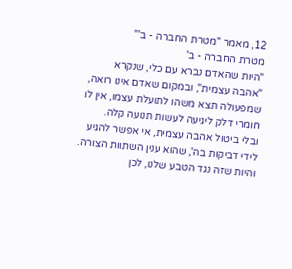12, מאמר "מטרת החברה - ב'"
מטרת החברה - ב'
"היות שהאדם נברא עם כלי, שנקרא "אהבה עצמית", ובמקום שאדם אינו רואה, שמפעולה תצא משהו לתועלת עצמו, אין לו חומרי דלק ליגיעה לעשות תנועה קלה.
ובלי ביטול אהבה עצמית, אי אפשר להגיע לידי דביקות בה', שהוא ענין השתוות הצורה.
והיות שזה נגד הטבע שלנו, לכן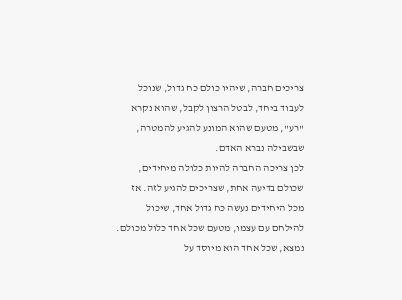צריכים חברה, שיהיו כולם כח גדול, שנוכל לעבוד ביחד, לבטל הרצון לקבל, שהוא נקרא "רע", מטעם שהוא המונע להגיע להמטרה, שבשבילה נברא האדם.
לכן צריכה החברה להיות כלולה מיחידים, שכולם בדיעה אחת, שצריכים להגיע לזה. אז מכל היחידים נעשה כח גדול אחד, שיכול להילחם עם עצמו, מטעם שכל אחד כלול מכולם. נמצא, שכל אחד הוא מיוסד על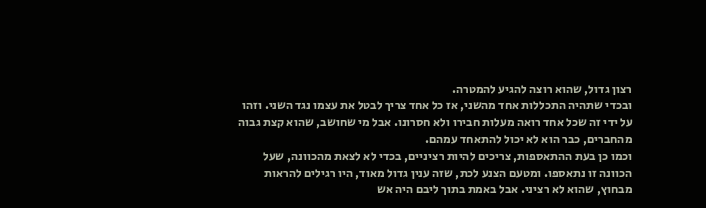רצון גדול, שהוא רוצה להגיע להמטרה.
ובכדי שתהיה התכללות אחד מהשני, אז כל אחד צריך לבטל את עצמו נגד השני. וזהו על ידי זה שכל אחד רואה מעלות חבירו ולא חסרונו. אבל מי שחושב, שהוא קצת גבוה מהחברים, כבר הוא לא יכול להתאחד עמהם.
וכמו כן בעת ההתאספות, צריכים להיות רציניים, בכדי לא לצאת מהכוונה, שעל הכוונה זו נתאספו. ומטעם הצנע לכת, שזה ענין גדול מאוד, היו רגילים להראות מבחוץ, שהוא לא רציני. אבל באמת בתוך ליבם היה אש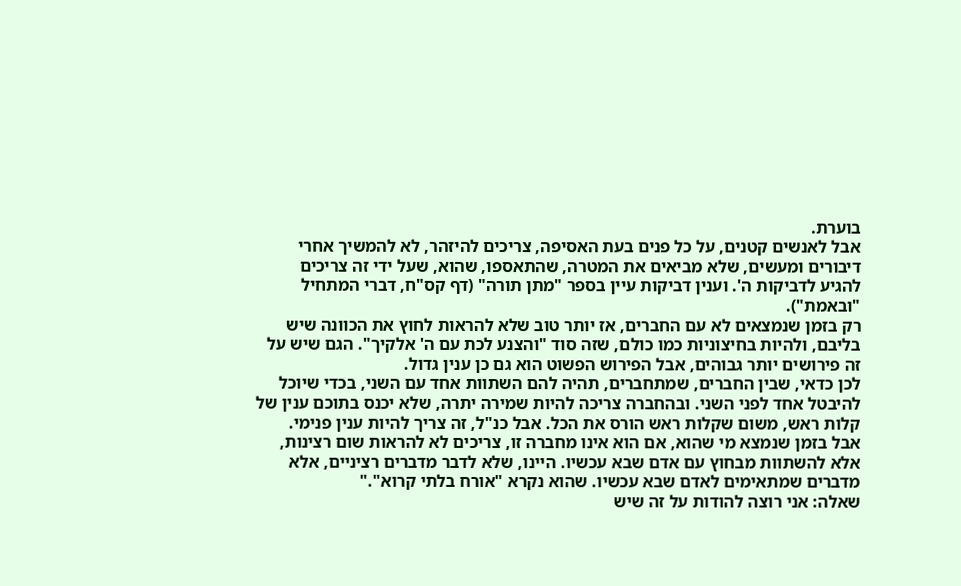בוערת.
אבל לאנשים קטנים, על כל פנים בעת האסיפה, צריכים להיזהר, לא להמשיך אחרי דיבורים ומעשים, שלא מביאים את המטרה, שהתאספו, שהוא, שעל ידי זה צריכים להגיע לדביקות ה'. וענין דביקות עיין בספר "מתן תורה" (דף קס"ח, דברי המתחיל "ובאמת").
רק בזמן שנמצאים לא עם החברים, אז יותר טוב שלא להראות לחוץ את הכוונה שיש בליבם, ולהיות בחיצוניות כמו כולם, שזה סוד "והצנע לכת עם ה' אלקיך". הגם שיש על זה פירושים יותר גבוהים, אבל הפירוש הפשוט הוא גם כן ענין גדול.
לכן כדאי, שבין החברים, שמתחברים, תהיה להם השתוות אחד עם השני, בכדי שיוכל להיבטל אחד לפני השני. ובהחברה צריכה להיות שמירה יתרה, שלא יכנס בתוכם ענין של קלות ראש, משום שקלות ראש הורס את הכל. אבל כנ"ל, זה צריך להיות ענין פנימי.
אבל בזמן שנמצא מי שהוא, אם הוא אינו מחברה זו, צריכים לא להראות שום רצינות, אלא להשתוות מבחוץ עם אדם שבא עכשיו. היינו, שלא לדבר מדברים רציניים, אלא מדברים שמתאימים לאדם שבא עכשיו. שהוא נקרא "אורח בלתי קרוא"."
שאלה: אני רוצה להודות על זה שיש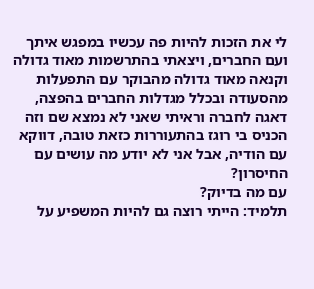לי את הזכות להיות פה עכשיו במפגש איתך ועם החברים, ויצאתי בהתרשמות מאוד גדולה וקנאה מאוד גדולה מהבוקר עם התפעלות מהסעודה ובכלל מגדלות החברים בהפצה, דאגה לחברה וראיתי שאני לא נמצא שם וזה הכניס בי רוגז בהתעוררות כזאת טובה, דווקא עם הודיה, אבל אני לא יודע מה עושים עם החיסרון?
עם מה בדיוק?
תלמיד: הייתי רוצה גם להיות המשפיע על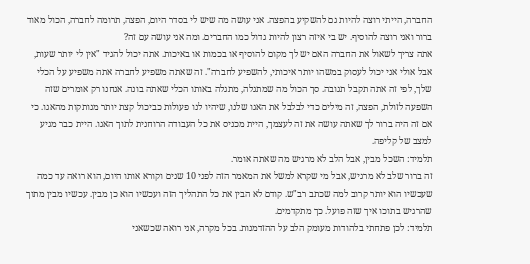החברה, הייתי רוצה להיות גם להשקיע בהפצה. אני עושה מה שיש לי בסדר היום, הפצה, תרומה לחברה, הכול מאוד ברור ואני רוצה להוסיף. יש בי איזה רצון להיות גדול כמו החברים. ומה אני עושה עם זה?
אתה צריך לשאול את החברה האם יש לך מקום להוסיף או בכמות או באיכות. אתה יכול להגיד "אין לי יותר שעות, אבל אולי אני יכול לעסוק במשהו יותר איכותי, להשפיע לחברה". זה שאתה משפיע לחברה אתה משפיע על הכלי שלך, לפי זה אתה תקבל תגובה. סך הכול מה שמתגלה, מתגלה באותו הכלי שאתה בונה. אנחנו רק אומרים שזה השפעה לזולת, הפצה, זה מילים כדי לבלבל את האגו שלנו, שיהיו לנו פעולות כביכול קצת יותר מנותקות מהאגו. כי אם זה היה ברור לך שאתה עושה את זה לעצמך, היית מכניס את כל העבודה הרוחנית לתוך האגו. היית כבר מגיע למצב של קליפה.
תלמיד: השכל מבין, אבל הלב לא מרגיש מה שאתה אומר.
זה ברור שלב לא מרגיש, אבל מי שקרא למשל את המאמר הזה לפני 10 שנים וקורא אותו היום, הוא רואה עד כמה שעכשיו הוא יותר קרוב למה שכתב רב"ש. קודם לא הבין את כל התהליך הזה ועכשיו הוא כן מבין. עכשיו מבין מתוך שהרגיש בתוכו איך שזה פועל. כך מתקדמים.
תלמיד: לכן פתחתי בלהודות מעומק הלב על ההזדמנות. בכל מקרה, אני רואה שכשאני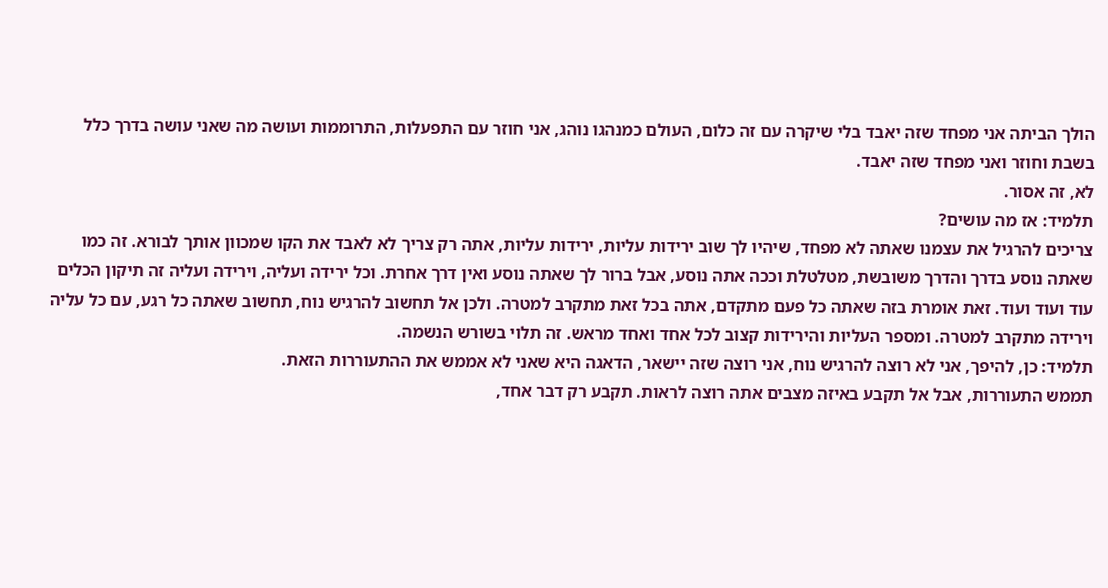הולך הביתה אני מפחד שזה יאבד בלי שיקרה עם זה כלום, העולם כמנהגו נוהג, אני חוזר עם התפעלות, התרוממות ועושה מה שאני עושה בדרך כלל בשבת וחוזר ואני מפחד שזה יאבד.
לא, זה אסור.
תלמיד: אז מה עושים?
צריכים להרגיל את עצמנו שאתה לא מפחד, שיהיו לך שוב ירידות עליות, ירידות עליות, אתה רק צריך לא לאבד את הקו שמכוון אותך לבורא. זה כמו שאתה נוסע בדרך והדרך משובשת, מטלטלת וככה אתה נוסע, אבל ברור לך שאתה נוסע ואין דרך אחרת. וכל ירידה ועליה, וירידה ועליה זה תיקון הכלים עוד ועוד ועוד. זאת אומרת בזה שאתה כל פעם מתקדם, אתה בכל זאת מתקרב למטרה. ולכן אל תחשוב להרגיש נוח, תחשוב שאתה כל רגע, עם כל עליה וירידה מתקרב למטרה. ומספר העליות והירידות קצוב לכל אחד ואחד מראש. זה תלוי בשורש הנשמה.
תלמיד: כן, להיפך, אני לא רוצה להרגיש נוח, אני רוצה שזה יישאר, הדאגה היא שאני לא אממש את ההתעוררות הזאת.
תממש התעוררות, אבל אל תקבע באיזה מצבים אתה רוצה לראות. תקבע רק דבר אחד,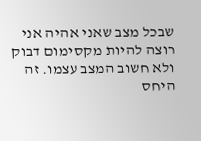שבכל מצב שאני אהיה אני רוצה להיות מקסימום דבוק ולא חשוב המצב עצמו. זה היחס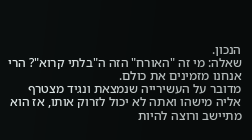הנכון.
שאלה: מי זה "האורח" הזה ה"בלתי קרוא"? הרי אנחנו מזמינים את כולם.
מדובר על העשירייה שנמצאת ונגיד מצטרף אליה מישהו ואתה לא יכול לזרוק אותו, אז הוא מתיישב ורוצה להיות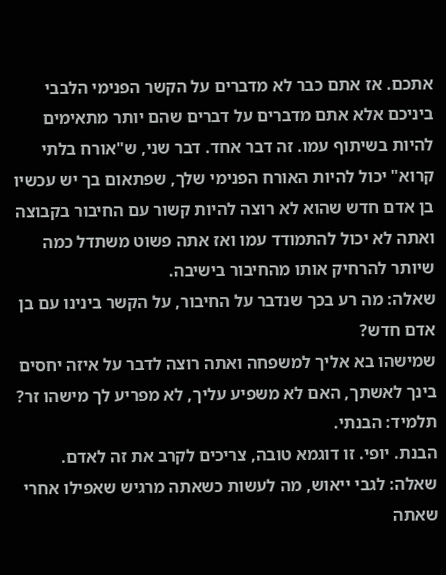אתכם. אז אתם כבר לא מדברים על הקשר הפנימי הלבבי ביניכם אלא אתם מדברים על דברים שהם יותר מתאימים להיות בשיתוף עמו. זה דבר אחד. דבר שני, ש"אורח בלתי קרוא" יכול להיות האורח הפנימי שלך, שפתאום בך יש עכשיו בן אדם חדש שהוא לא רוצה להיות קשור עם החיבור בקבוצה ואתה לא יכול להתמודד עמו ואז אתה פשוט משתדל כמה שיותר להרחיק אותו מהחיבור בישיבה.
שאלה: מה רע בכך שנדבר על החיבור, על הקשר בינינו עם בן אדם חדש?
שמישהו בא אליך למשפחה ואתה רוצה לדבר על איזה יחסים בינך לאשתך, האם לא משפיע עליך, לא מפריע לך מישהו זר?
תלמיד: הבנתי.
הבנת. יופי. זו דוגמא טובה, צריכים לקרב את זה לאדם.
שאלה: לגבי ייאוש, מה לעשות כשאתה מרגיש שאפילו אחרי שאתה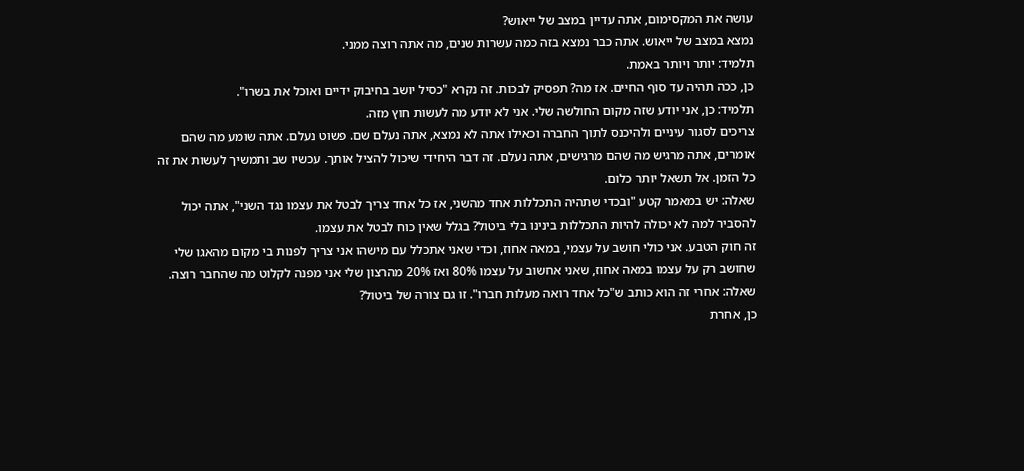עושה את המקסימום, אתה עדיין במצב של ייאוש?
נמצא במצב של ייאוש. אתה כבר נמצא בזה כמה עשרות שנים, מה אתה רוצה ממני.
תלמיד: יותר ויותר באמת.
כן, ככה תהיה עד סוף החיים. אז מה? תפסיק לבכות. זה נקרא "כסיל יושב בחיבוק ידיים ואוכל את בשרו".
תלמיד: כן, אני יודע שזה מקום החולשה שלי. אני לא יודע מה לעשות חוץ מזה.
צריכים לסגור עיניים ולהיכנס לתוך החברה וכאילו אתה לא נמצא, אתה נעלם שם. פשוט נעלם. אתה שומע מה שהם אומרים, אתה מרגיש מה שהם מרגישים, אתה נעלם. זה דבר היחידי שיכול להציל אותך. עכשיו שב ותמשיך לעשות את זה כל הזמן. אל תשאל יותר כלום.
שאלה: יש במאמר קטע "ובכדי שתהיה התכללות אחד מהשני, אז כל אחד צריך לבטל את עצמו נגד השני", אתה יכול להסביר למה לא יכולה להיות התכללות בינינו בלי ביטול? בגלל שאין כוח לבטל את עצמו.
זה חוק הטבע. אני כולי חושב על עצמי, במאה אחוז, וכדי שאני אתכלל עם מישהו אני צריך לפנות בי מקום מהאגו שלי שחושב רק על עצמו במאה אחוז, שאני אחשוב על עצמו 80% ואז 20% מהרצון שלי אני מפנה לקלוט מה שהחבר רוצה.
שאלה: אחרי זה הוא כותב ש"כל אחד רואה מעלות חברו". זו גם צורה של ביטול?
כן, אחרת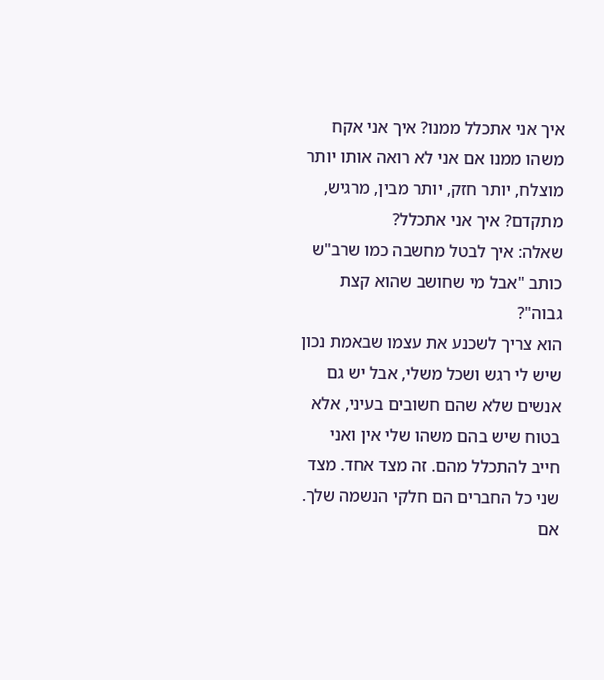איך אני אתכלל ממנו? איך אני אקח משהו ממנו אם אני לא רואה אותו יותר מוצלח, יותר חזק, יותר מבין, מרגיש, מתקדם? איך אני אתכלל?
שאלה: איך לבטל מחשבה כמו שרב"ש כותב "אבל מי שחושב שהוא קצת גבוה"?
הוא צריך לשכנע את עצמו שבאמת נכון שיש לי רגש ושכל משלי, אבל יש גם אנשים שלא שהם חשובים בעיני, אלא בטוח שיש בהם משהו שלי אין ואני חייב להתכלל מהם. זה מצד אחד. מצד שני כל החברים הם חלקי הנשמה שלך. אם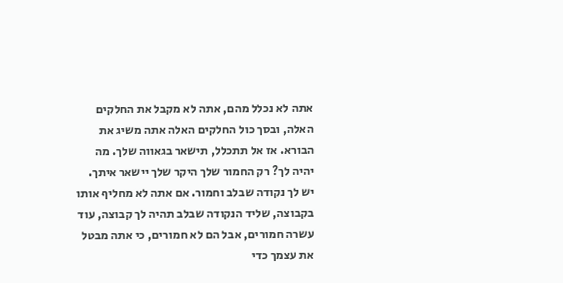אתה לא נכלל מהם, אתה לא מקבל את החלקים האלה, ובסך כול החלקים האלה אתה משיג את הבורא. אז אל תתכלל, תישאר בגאווה שלך. מה יהיה לך? רק החמור שלך היקר שלך יישאר איתך.
יש לך נקודה שבלב וחמור. אם אתה לא מחליף אותו בקבוצה, שליד הנקודה שבלב תהיה לך קבוצה, עוד עשרה חמורים, אבל הם לא חמורים, כי אתה מבטל את עצמך כדי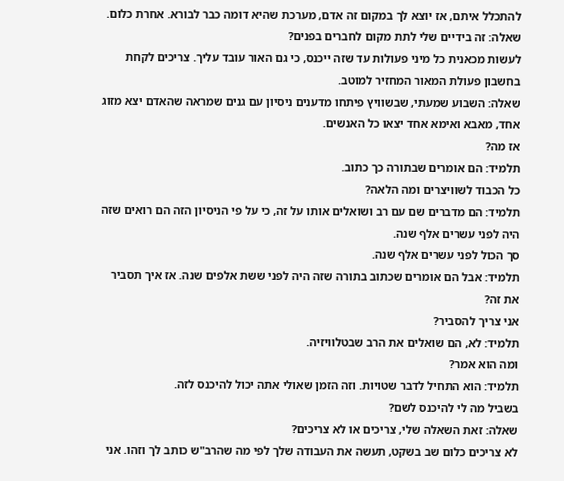להתכלל איתם, אז יוצא לך במקום זה אדם, מערכת שהיא דומה כבר לבורא. אחרת כלום.
שאלה: זה בידיים שלי לתת מקום לחברים בפנים?
לעשות מכאנית כל מיני פעולות עד שזה ייכנס, כי גם האור עובד עליך. צריכים לקחת בחשבון פעולת המאור המחזיר למוטב.
שאלה: השבוע שמעתי, שבשוויץ פיתחו מדענים ניסיון עם גנים שמראה שהאדם יצא מזוג אחד, מאבא ואימא אחד יצאו כל האנשים.
אז מה?
תלמיד: הם אומרים שבתורה כך כתוב.
כל הכבוד לשוויצרים ומה הלאה?
תלמיד: הם מדברים שם עם רב ושואלים אותו על זה, כי על פי הניסיון הזה הם רואים שזה היה לפני עשרים אלף שנה.
סך הכול לפני עשרים אלף שנה.
תלמיד: אבל הם אומרים שכתוב בתורה שזה היה לפני ששת אלפים שנה. אז איך תסביר את זה?
אני צריך להסביר?
תלמיד: לא, הם שואלים את הרב שבטלוויזיה.
ומה הוא אמר?
תלמיד: הוא התחיל לדבר שטויות. וזה הזמן שאולי אתה יכול להיכנס לזה.
בשביל מה לי להיכנס לשם?
שאלה: זאת השאלה שלי, צריכים או לא צריכים?
לא צריכים כלום שב בשקט, תעשה את העבודה שלך לפי מה שהרב"ש כותב לך וזהו. אני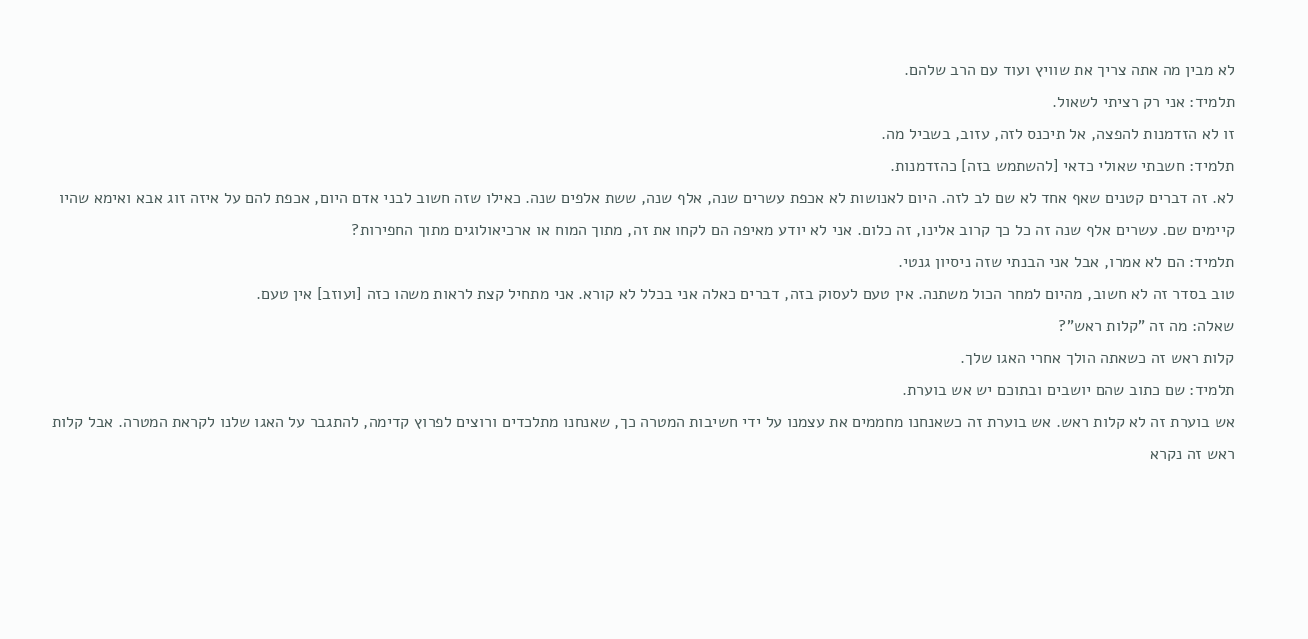לא מבין מה אתה צריך את שוויץ ועוד עם הרב שלהם.
תלמיד: אני רק רציתי לשאול.
זו לא הזדמנות להפצה, אל תיכנס לזה, עזוב, בשביל מה.
תלמיד: חשבתי שאולי כדאי [להשתמש בזה] כהזדמנות.
לא. זה דברים קטנים שאף אחד לא שם לב לזה. היום לאנושות לא אכפת עשרים שנה, אלף שנה, ששת אלפים שנה. כאילו שזה חשוב לבני אדם היום, אכפת להם על איזה זוג אבא ואימא שהיו קיימים שם. עשרים אלף שנה זה כל כך קרוב אלינו, זה כלום. אני לא יודע מאיפה הם לקחו את זה, מתוך המוח או ארכיאולוגים מתוך החפירות?
תלמיד: הם לא אמרו, אבל אני הבנתי שזה ניסיון גנטי.
טוב בסדר זה לא חשוב, מהיום למחר הכול משתנה. אין טעם לעסוק בזה, דברים כאלה אני בכלל לא קורא. אני מתחיל קצת לראות משהו כזה [ועוזב] אין טעם.
שאלה: מה זה "קלות ראש"?
קלות ראש זה כשאתה הולך אחרי האגו שלך.
תלמיד: שם כתוב שהם יושבים ובתוכם יש אש בוערת.
אש בוערת זה לא קלות ראש. אש בוערת זה כשאנחנו מחממים את עצמנו על ידי חשיבות המטרה כך, שאנחנו מתלכדים ורוצים לפרוץ קדימה, להתגבר על האגו שלנו לקראת המטרה. אבל קלות ראש זה נקרא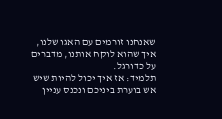שאנחנו זורמים עם האגו שלנו, איך שהוא לוקח אותנו, מדברים על כדורגל.
תלמיד: אז איך יכול להיות שיש אש בוערת ביניכם ונכנס עניין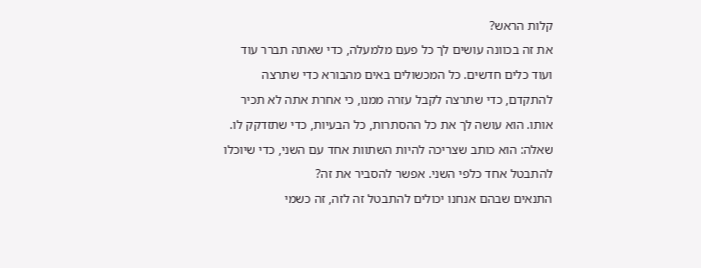קלות הראש?
את זה בכוונה עושים לך כל פעם מלמעלה, כדי שאתה תברר עוד ועוד כלים חדשים. כל המכשולים באים מהבורא כדי שתרצה להתקדם, כדי שתרצה לקבל עזרה ממנו, כי אחרת אתה לא תכיר אותו. הוא עושה לך את כל ההסתרות, כל הבעיות, כדי שתזדקק לו.
שאלה: הוא כותב שצריכה להיות השתוות אחד עם השני, כדי שיוכלו להתבטל אחד כלפי השני. אפשר להסביר את זה?
התנאים שבהם אנחנו יכולים להתבטל זה לזה, זה כשמי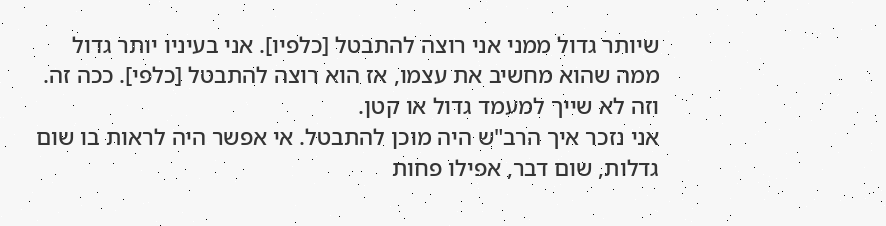שיותר גדול ממני אני רוצה להתבטל [כלפיו]. אני בעיניו יותר גדול ממה שהוא מחשיב את עצמו, אז הוא רוצה להתבטל [כלפי]. ככה זה. וזה לא שייך למעמד גדול או קטן.
אני נזכר איך הרב"ש היה מוכן להתבטל. אי אפשר היה לראות בו שום גדלות, שום דבר, אפילו פחות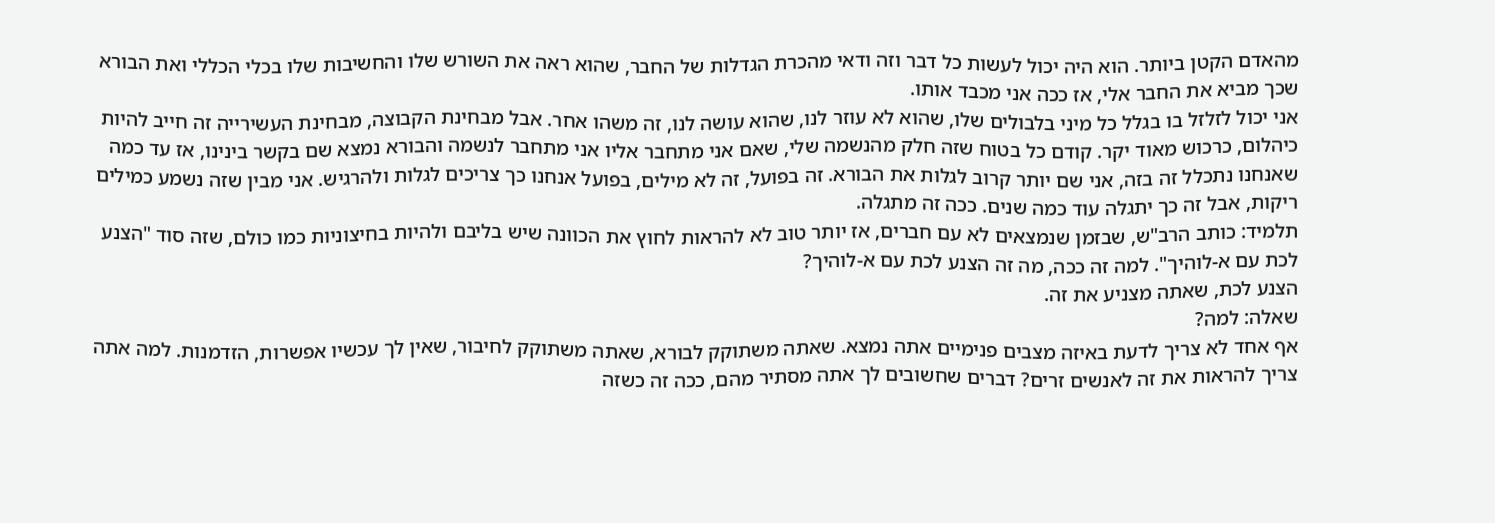מהאדם הקטן ביותר. הוא היה יכול לעשות כל דבר וזה ודאי מהכרת הגדלות של החבר, שהוא ראה את השורש שלו והחשיבות שלו בכלי הכללי ואת הבורא שכך מביא את החבר אלי, אז ככה אני מכבד אותו.
אני יכול לזלזל בו בגלל כל מיני בלבולים שלו, שהוא לא עוזר לנו, שהוא עושה לנו, זה משהו אחר. אבל מבחינת הקבוצה, מבחינת העשירייה זה חייב להיות כיהלום, כרכוש מאוד יקר. קודם כל בטוח שזה חלק מהנשמה שלי, שאם אני מתחבר אליו אני מתחבר לנשמה והבורא נמצא שם בקשר בינינו, אז עד כמה שאנחנו נתכלל זה בזה, אני שם יותר קרוב לגלות את הבורא. זה בפועל, זה לא מילים, בפועל אנחנו כך צריכים לגלות ולהרגיש. אני מבין שזה נשמע כמילים ריקות, אבל זה כך יתגלה עוד כמה שנים. ככה זה מתגלה.
תלמיד: כותב הרב"ש, שבזמן שנמצאים לא עם חברים, אז יותר טוב לא להראות לחוץ את הכוונה שיש בליבם ולהיות בחיצוניות כמו כולם, שזה סוד "הצנע לכת עם א-לוהיך". למה זה ככה, מה זה הצנע לכת עם א-לוהיך?
הצנע לכת, שאתה מצניע את זה.
שאלה: למה?
אף אחד לא צריך לדעת באיזה מצבים פנימיים אתה נמצא. שאתה משתוקק לבורא, שאתה משתוקק לחיבור, שאין לך עכשיו אפשרות, הזדמנות. למה אתה צריך להראות את זה לאנשים זרים? דברים שחשובים לך אתה מסתיר מהם, ככה זה כשזה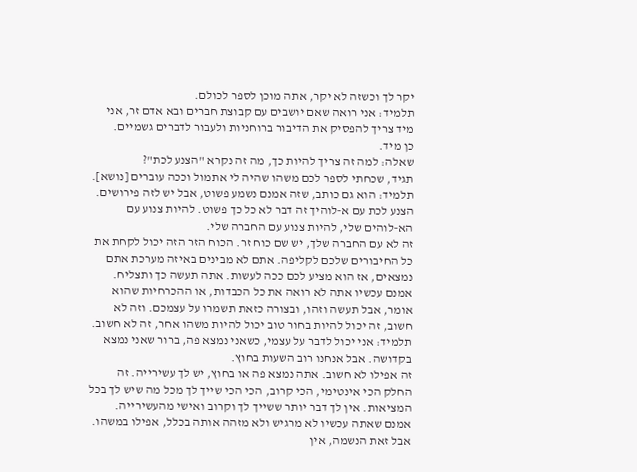יקר לך וכשזה לא יקר, אתה מוכן לספר לכולם.
תלמיד: אני רואה שאם יושבים עם קבוצת חברים ובא אדם זר, אני מיד צריך להפסיק את הדיבור ברוחניות ולעבור לדברים גשמיים.
כן מיד.
שאלה: למה זה צריך להיות כך, מה זה נקרא "הצנע לכת"?
תגיד, שכחתי לספר לכם משהו שהיה לי אתמול וככה עוברים [נושא].
תלמיד: הוא גם כותב, שזה אמנם נשמע פשוט, אבל יש לזה פירושים. הצנע לכת עם א‑לוהיך זה דבר לא כל כך פשוט. להיות צנוע עם הא‑לוהים שלי, להיות צנוע עם החברה שלי.
זה לא עם החברה שלך, יש שם כוח זר. הכוח הזר הזה יכול לקחת את כל החיבורים שלכם לקליפה. אתם לא מבינים באיזה מערכת אתם נמצאים, אז הוא מציע לכם ככה לעשות. אתה תעשה כך ותצליח. אמנם עכשיו אתה לא רואה את כל הכבדות, או ההכרחיות שהוא אומר, אבל תעשה וזהו, ובצורה כזאת תשמרו על עצמכם. וזה לא חשוב, זה יכול להיות בחור טוב יכול להיות משהו אחר, זה לא חשוב.
תלמיד: אני יכול לדבר על עצמי, כשאני נמצא פה, ברור שאני נמצא בקדושה. אבל אנחנו רוב השעות בחוץ.
זה אפילו לא חשוב. אתה נמצא פה או בחוץ, יש לך עשירייה. זה החלק הכי אינטימי, הכי קרוב, הכי הכי שייך לך מכל מה שיש לך בכל המציאות. אין לך דבר יותר ששייך לך וקרוב ואישי מהעשירייה. אמנם שאתה עכשיו לא מרגיש ולא מזהה אותה בכלל, אפילו במשהו.
אבל זאת הנשמה, אין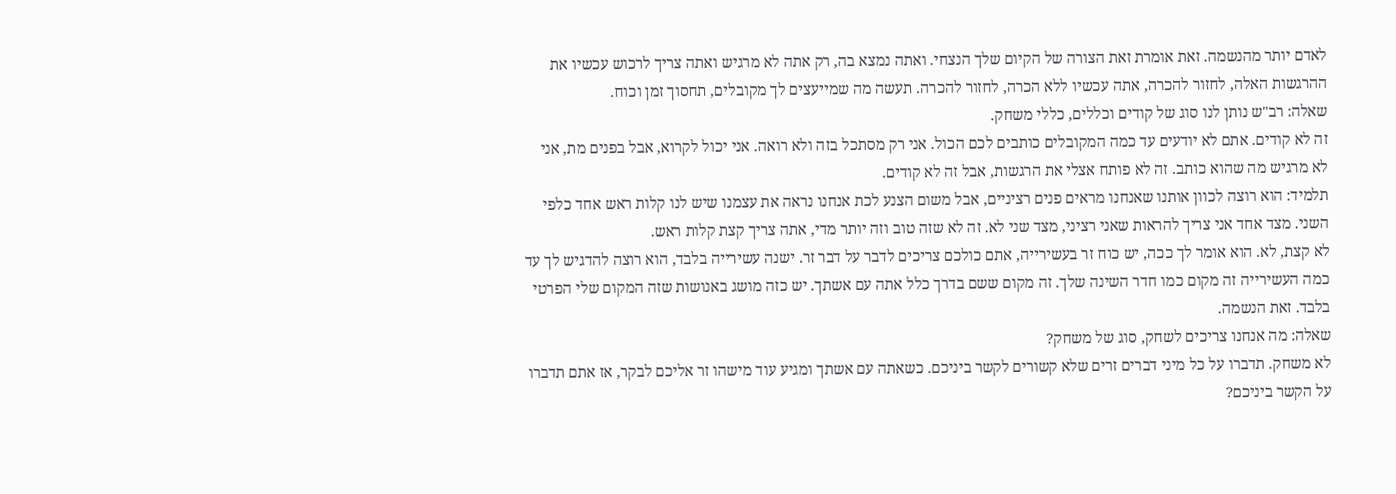לאדם יותר מהנשמה. זאת אומרת זאת הצורה של הקיום שלך הנצחי. ואתה נמצא בה, רק אתה לא מרגיש ואתה צריך לרכוש עכשיו את ההרגשות האלה, לחזור להכרה, אתה עכשיו ללא הכרה, לחזור להכרה. תעשה מה שמייעצים לך מקובלים, תחסוך זמן וכוח.
שאלה: רב"ש נותן לנו סוג של קודים וכללים, כללי משחק.
זה לא קודים. אתם לא יודעים עד כמה המקובלים כותבים לכם הכול. אני רק מסתכל בזה ולא רואה. אני יכול לקרוא, אבל בפנים מת, אני לא מרגיש מה שהוא כותב. זה לא פותח אצלי את הרגשות, אבל זה לא קודים.
תלמיד: הוא רוצה לכוון אותנו שאנחנו מראים פנים רציניים, אבל משום הצנע לכת אנחנו נראה את עצמנו שיש לנו קלות ראש אחד כלפי השני. מצד אחד אני צריך להראות שאני רציני, מצד שני לא. זה לא שזה טוב וזה יותר מדי, אתה צריך קצת קלות ראש.
לא קצת, לא. הוא אומר לך ככה, יש כוח זר בעשירייה, אתם כולכם צריכים לדבר על דבר זר. ישנה עשירייה בלבד, הוא רוצה להדגיש לך עד כמה העשירייה זה מקום כמו חדר השינה שלך. זה מקום ששם בדרך כלל אתה עם אשתך. יש כזה מושג באנושות שזה המקום שלי הפרטי בלבד. זאת הנשמה.
שאלה: מה אנחנו צריכים לשחק, סוג של משחק?
לא משחק. תדברו על כל מיני דברים זרים שלא קשורים לקשר ביניכם. כשאתה עם אשתך ומגיע עוד מישהו זר אליכם לבקר, אז אתם תדברו על הקשר ביניכם?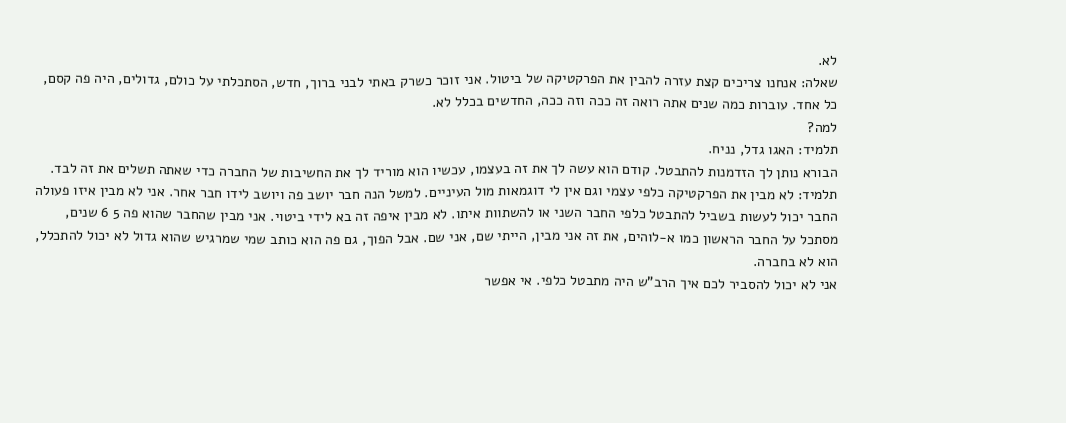לא.
שאלה: אנחנו צריכים קצת עזרה להבין את הפרקטיקה של ביטול. אני זוכר כשרק באתי לבני ברוך, חדש, הסתכלתי על כולם, גדולים, היה פה קסם, כל אחד. עוברות כמה שנים אתה רואה זה ככה וזה ככה, החדשים בכלל לא.
למה?
תלמיד: האגו גדל, נניח.
הבורא נותן לך הזדמנות להתבטל. קודם הוא עשה לך את זה בעצמו, עכשיו הוא מוריד לך את החשיבות של החברה כדי שאתה תשלים את זה לבד.
תלמיד: לא מבין את הפרקטיקה כלפי עצמי וגם אין לי דוגמאות מול העיניים. למשל הנה חבר יושב פה ויושב לידו חבר אחר. אני לא מבין איזו פעולה החבר יכול לעשות בשביל להתבטל כלפי החבר השני או להשתוות איתו. לא מבין איפה זה בא לידי ביטוי. אני מבין שהחבר שהוא פה 5 6 שנים, מסתכל על החבר הראשון כמו א‑לוהים, את זה אני מבין, הייתי שם, אני שם. אבל הפוך, גם פה הוא כותב שמי שמרגיש שהוא גדול לא יכול להתכלל, הוא לא בחברה.
אני לא יכול להסביר לכם איך הרב"ש היה מתבטל כלפי. אי אפשר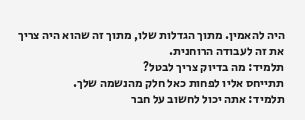היה להאמין. מתוך הגדלות שלו, מתוך זה שהוא היה צריך את זה לעבודה הרוחנית.
תלמיד: מה בדיוק צריך לבטל?
תתייחס אליו לפחות כאל חלק מהנשמה שלך.
תלמיד: אתה יכול לחשוב על חבר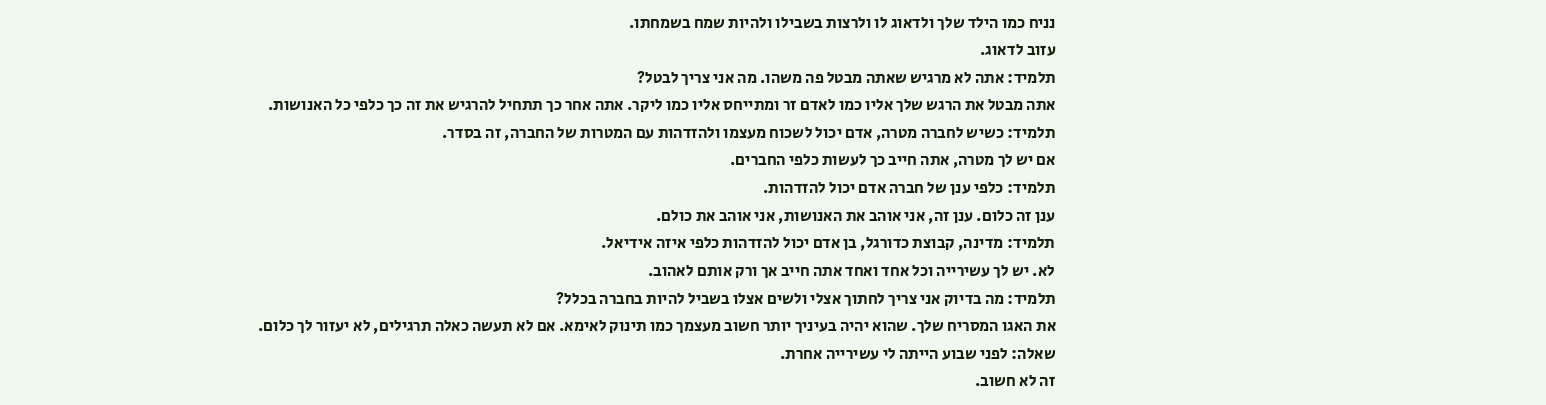נניח כמו הילד שלך ולדאוג לו ולרצות בשבילו ולהיות שמח בשמחתו.
עזוב לדאוג.
תלמיד: אתה לא מרגיש שאתה מבטל פה משהו. מה אני צריך לבטל?
אתה מבטל את הרגש שלך אליו כמו לאדם זר ומתייחס אליו כמו ליקר. אתה אחר כך תתחיל להרגיש את זה כך כלפי כל האנושות.
תלמיד: כשיש לחברה מטרה, אדם יכול לשכוח מעצמו ולהזדהות עם המטרות של החברה, זה בסדר.
אם יש לך מטרה, אתה חייב כך לעשות כלפי החברים.
תלמיד: כלפי ענן של חברה אדם יכול להזדהות.
ענן זה כלום. ענן זה, אני אוהב את האנושות, אני אוהב את כולם.
תלמיד: מדינה, קבוצת כדורגל, בן אדם יכול להזדהות כלפי איזה אידיאל.
לא. יש לך עשירייה וכל אחד ואחד אתה חייב אך ורק אותם לאהוב.
תלמיד: מה בדיוק אני צריך לחתוך אצלי ולשים אצלו בשביל להיות בחברה בכלל?
את האגו המסריח שלך. שהוא יהיה בעיניך יותר חשוב מעצמך כמו תינוק לאימא. אם לא תעשה כאלה תרגילים, לא יעזור לך כלום.
שאלה: לפני שבוע הייתה לי עשירייה אחרת.
זה לא חשוב.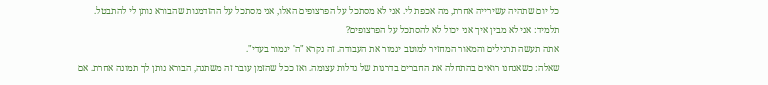כל יום שתהיה עשירייה אחרת, מה אכפת לי. אני לא מסתכל על הפרצופים האלו, אני מסתכל על ההזדמנות שהבורא נותן לי להתבטל.
תלמיד: אני לא מבין איך אני יכול לא להסתכל על הפרצופים?
אתה תעשה תרגילים והמאור המחזיר למוטב יגמור את העבודה. זה נקרא "ה' יגמור בעדי".
שאלה: כשאנחנו רואים בהתחלה את החברים בדרגות של גדלות עצומה. ואז ככל שהזמן עובר זה משתנה, הבורא נותן לך תמונה אחרת. אם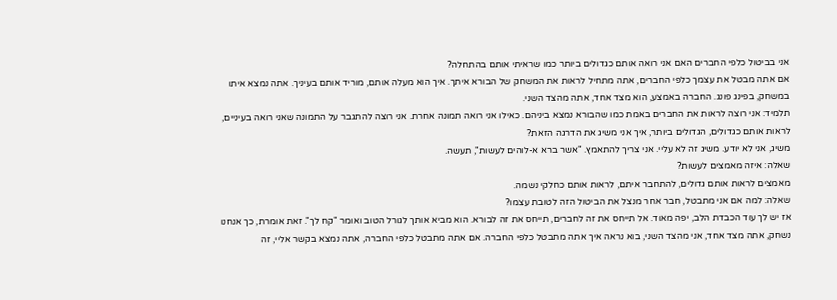אני בביטול כלפי החברים האם אני רואה אותם כגדולים ביותר כמו שראיתי אותם בהתחלה?
אם אתה מבטל את עצמך כלפי החברים, אתה מתחיל לראות את המשחק של הבורא איתך. איך הוא מעלה אותם, מוריד אותם בעיניך. אתה נמצא איתו במשחק, בפינג פונג. החברה באמצע, הוא מצד אחד, אתה מהצד השני.
תלמיד: אני רוצה לראות את החברים באמת כמו שהבורא נמצא ביניהם. כאילו אני רואה תמונה אחרת. אני רוצה להתגבר על התמונה שאני רואה בעיניים, לראות אותם כגדולים, הגדולים ביותר, איך אני משיג את הדרגה הזאת?
משיג, אני לא יודע. משיג זה לא עליי. אני צריך להתאמץ. "אשר ברא א-לוהים לעשות", תעשה.
שאלה: איזה מאמצים לעשות?
מאמצים לראות אותם גדולים, להתחבר איתם, לראות אותם כחלקי נשמה.
שאלה: למה אם אני מתבטל, חבר אחר מנצל את הביטול הזה לטובת עצמו?
אז יש לך עוד הכבדת הלב, יפה מאוד. אל תייחס את זה לחברים, תייחס את זה לבורא. הוא מביא אותך לגורל הטוב ואומר "קח לך". זאת אומרת, כך אנחנו נשחק, אתה מצד אחד, אני מהצד השני, בוא נראה איך אתה מתבטל כלפי החברה. אם אתה מתבטל כלפי החברה, אתה נמצא בקשר אליי, זה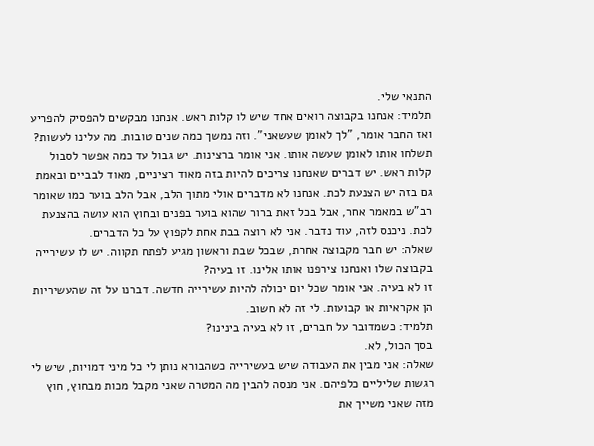התנאי שלי.
תלמיד: אנחנו בקבוצה רואים אחד שיש לו קלות ראש. אנחנו מבקשים להפסיק להפריע ואז החבר אומר, "לך לאומן שעשאני". וזה נמשך כמה שנים טובות. מה עלינו לעשות?
תשלחו אותו לאומן שעשה אותו. אני אומר ברצינות. יש גבול עד כמה אפשר לסבול קלות ראש. יש דברים שאנחנו צריכים להיות בזה מאוד רציניים, מאוד לבביים ובאמת גם בזה יש הצנעת לכת. אנחנו לא מדברים אולי מתוך הלב, אבל הלב בוער כמו שאומר רב"ש במאמר אחר, אבל בכל זאת ברור שהוא בוער בפנים ובחוץ הוא עושה בהצנעת לכת. ניכנס לזה, עוד נדבר. אני לא רוצה בבת אחת לקפוץ על כל הדברים.
שאלה: יש חבר מקבוצה אחרת, שבכל שבת וראשון מגיע לפתח תקווה. יש לו עשירייה בקבוצה שלו ואנחנו צירפנו אותו אלינו. זו בעיה?
זו לא בעיה. אני אומר שכל יום יכולה להיות עשירייה חדשה. דברנו על זה שהעשיריות הן אקראיות או קבועות. לי זה לא חשוב.
תלמיד: כשמדובר על חברים, זו לא בעיה בינינו?
בסך הכול, לא.
שאלה: אני מבין את העבודה שיש בעשירייה כשהבורא נותן לי כל מיני דמויות, שיש לי רגשות שליליים כלפיהם. אני מנסה להבין מה המטרה שאני מקבל מכות מבחוץ, חוץ מזה שאני משייך את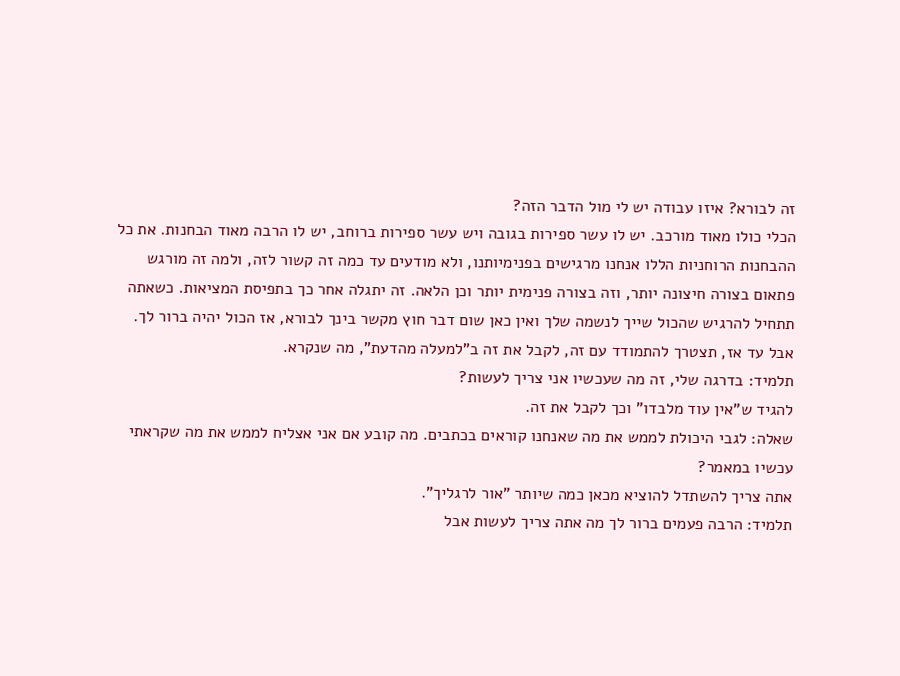זה לבורא? איזו עבודה יש לי מול הדבר הזה?
הכלי כולו מאוד מורכב. יש לו עשר ספירות בגובה ויש עשר ספירות ברוחב, יש לו הרבה מאוד הבחנות. את כל ההבחנות הרוחניות הללו אנחנו מרגישים בפנימיותנו, ולא מודעים עד כמה זה קשור לזה, ולמה זה מורגש פתאום בצורה חיצונה יותר, וזה בצורה פנימית יותר וכן הלאה. זה יתגלה אחר כך בתפיסת המציאות. כשאתה תתחיל להרגיש שהכול שייך לנשמה שלך ואין כאן שום דבר חוץ מקשר בינך לבורא, אז הכול יהיה ברור לך. אבל עד אז, תצטרך להתמודד עם זה, לקבל את זה ב"למעלה מהדעת", מה שנקרא.
תלמיד: בדרגה שלי, זה מה שעכשיו אני צריך לעשות?
להגיד ש"אין עוד מלבדו" וכך לקבל את זה.
שאלה: לגבי היכולת לממש את מה שאנחנו קוראים בכתבים. מה קובע אם אני אצליח לממש את מה שקראתי עכשיו במאמר?
אתה צריך להשתדל להוציא מכאן כמה שיותר "אור לרגליך".
תלמיד: הרבה פעמים ברור לך מה אתה צריך לעשות אבל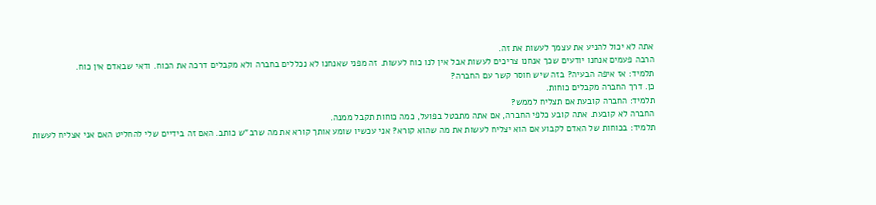אתה לא יכול להניע את עצמך לעשות את זה.
הרבה פעמים אנחנו יודעים שכך אנחנו צריכים לעשות אבל אין לנו כוח לעשות. זה מפני שאנחנו לא נכללים בחברה ולא מקבלים דרכה את הכוח. ודאי שבאדם אין כוח.
תלמיד: אז איפה הבעיה? בזה שיש חוסר קשר עם החברה?
כן. דרך החברה מקבלים כוחות.
תלמיד: החברה קובעת אם תצליח לממש?
החברה לא קובעת. אתה קובע כלפי החברה, אם אתה מתבטל בפועל, כמה כוחות תקבל ממנה.
תלמיד: בכוחות של האדם לקבוע אם הוא יצליח לעשות את מה שהוא קורא? אני עכשיו שומע אותך קורא את מה שרב"ש כותב. האם זה בידיים שלי להחליט האם אני אצליח לעשות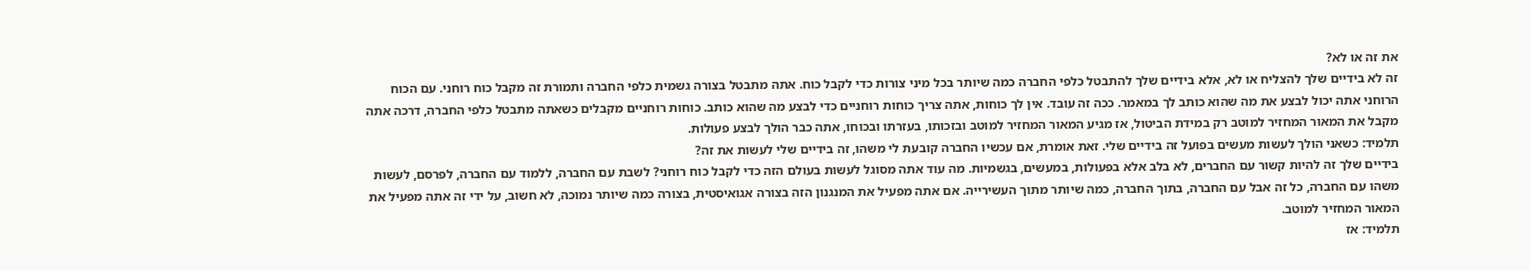את זה או לא?
זה לא בידיים שלך להצליח או לא, אלא בידיים שלך להתבטל כלפי החברה כמה שיותר בכל מיני צורות כדי לקבל כוח. אתה מתבטל בצורה גשמית כלפי החברה ותמורת זה מקבל כוח רוחני. עם הכוח הרוחני אתה יכול לבצע את מה שהוא כותב לך במאמר. ככה זה עובד. אין לך כוחות, אתה צריך כוחות רוחניים כדי לבצע מה שהוא כותב. כוחות רוחניים מקבלים כשאתה מתבטל כלפי החברה, דרכה אתה מקבל את המאור המחזיר למוטב רק במידת הביטול, אז מגיע המאור המחזיר למוטב ובזכותו, בעזרתו ובכוחו, אתה כבר הולך לבצע פעולות.
תלמיד: כשאני הולך לעשות מעשים בפועל זה בידיים שלי. זאת אומרת, אם עכשיו החברה קובעת לי משהו, זה בידיים שלי לעשות את זה?
בידיים שלך זה להיות קשור עם החברים, לא בלב אלא בפעולות, במעשים, בגשמיות. מה עוד אתה מסוגל לעשות בעולם הזה כדי לקבל כוח רוחני? לשבת עם החברה, ללמוד עם החברה, לפרסם, לעשות משהו עם החברה, כל זה אבל עם החברה, בתוך החברה, כמה שיותר מתוך העשירייה. אם אתה מפעיל את המנגנון הזה בצורה אגואיסטית, בצורה כמה שיותר נמוכה, לא חשוב, על ידי זה אתה מפעיל את המאור המחזיר למוטב.
תלמיד: אז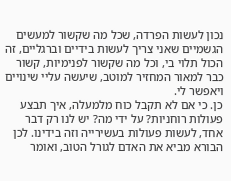נכון לעשות הפרדה, שכל מה שקשור למעשים הגשמיים שאני צריך לעשות בידיים וברגליים, זה הכול תלוי בי, וכל מה שקשור לפנימיות, קשור כבר למאור המחזיר למוטב, שיעשה עליי שינויים ויאפשר לי.
כן. כי אם לא תקבל כוח מלמעלה, איך תבצע פעולות רוחניות? על ידי מה? יש לנו רק דבר אחד, לעשות פעולות בעשירייה וזה בידינו. לכן הבורא מביא את האדם לגורל הטוב, ואומר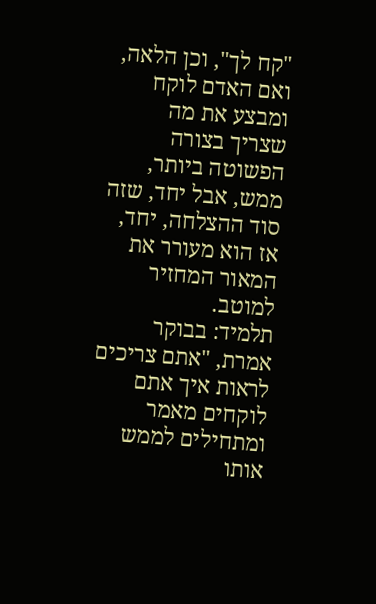"קח לך", וכן הלאה, ואם האדם לוקח ומבצע את מה שצריך בצורה הפשוטה ביותר, ממש, אבל יחד, שזה סוד ההצלחה, יחד, אז הוא מעורר את המאור המחזיר למוטב.
תלמיד: בבוקר אמרת, "אתם צריכים לראות איך אתם לוקחים מאמר ומתחילים לממש אותו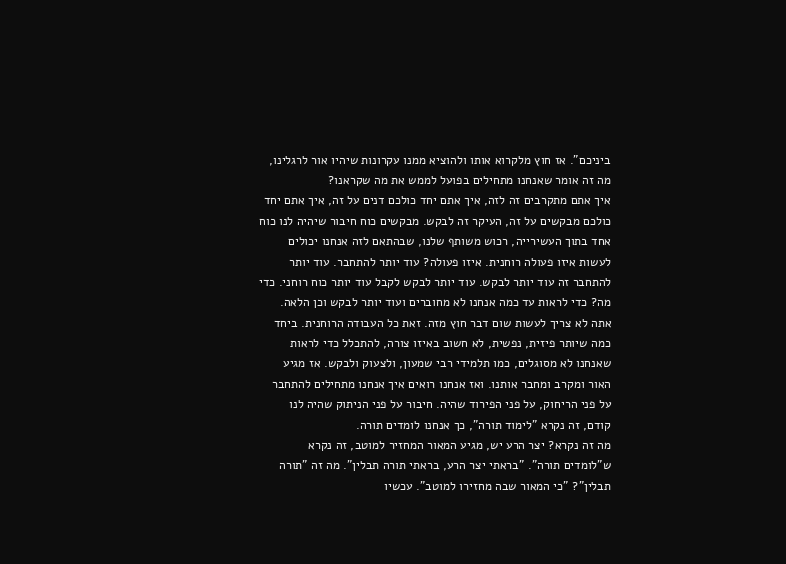ביניכם". אז חוץ מלקרוא אותו ולהוציא ממנו עקרונות שיהיו אור לרגלינו, מה זה אומר שאנחנו מתחילים בפועל לממש את מה שקראנו?
איך אתם מתקרבים זה לזה, איך אתם יחד כולכם דנים על זה, איך אתם יחד כולכם מבקשים על זה, העיקר זה לבקש. מבקשים כוח חיבור שיהיה לנו כוח אחד בתוך העשירייה, רכוש משותף שלנו, שבהתאם לזה אנחנו יכולים לעשות איזו פעולה רוחנית. איזו פעולה? עוד יותר להתחבר. עוד יותר להתחבר זה עוד יותר לבקש. עוד יותר לבקש לקבל עוד יותר כוח רוחני. כדי מה? כדי לראות עד כמה אנחנו לא מחוברים ועוד יותר לבקש וכן הלאה.
אתה לא צריך לעשות שום דבר חוץ מזה. זאת כל העבודה הרוחנית. ביחד כמה שיותר פיזית, נפשית, לא חשוב באיזו צורה, להתכלל כדי לראות שאנחנו לא מסוגלים, כמו תלמידי רבי שמעון, ולצעוק ולבקש. אז מגיע האור ומקרב ומחבר אותנו. ואז אנחנו רואים איך אנחנו מתחילים להתחבר על פני הריחוק, על פני הפירוד שהיה. חיבור על פני הניתוק שהיה לנו קודם, זה נקרא "לימוד תורה", כך אנחנו לומדים תורה.
מה זה נקרא? יצר הרע יש, מגיע המאור המחזיר למוטב, זה נקרא ש"לומדים תורה". "בראתי יצר הרע, בראתי תורה תבלין". מה זה "תורה תבלין"? "כי המאור שבה מחזירו למוטב". עכשיו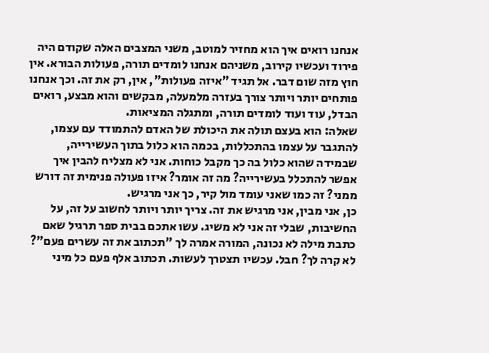אנחנו רואים איך הוא מחזיר למוטב, משני המצבים האלה שקודם היה פירוד ועכשיו קירוב, משניהם אנחנו לומדים תורה, פעולות הבורא. אין חוץ מזה שום דבר. אל תגיד "איזה פעולות", אין, רק את זה. וכך אנחנו פותחים יותר ויותר צורך בעזרה מלמעלה, מבקשים והוא מבצע, רואים הבדל, עוד ועוד לומדים תורה, ומתגלה המציאות.
שאלה: הוא בעצם תולה את היכולת של האדם להתמודד עם עצמו, להתגבר על עצמו בהתכללות, בכמה הוא כלול בתוך העשירייה, שבמידה שהוא כלול בה כך מקבל כוחות. אני לא מצליח להבין איך אפשר להתכלל בעשירייה? מה זה אומר? איזו פעולה פנימית זה דורש ממני? זה כמו שאני עומד מול קיר, כך אני מרגיש.
כן, אני מבין, אני מרגיש את זה. צריך יותר ויותר לחשוב על זה, על החשיבות, שבלי זה אני לא משיג. עשו אתכם בבית ספר תרגיל שאם כתבת מילה לא נכונה, המורה אמרה לך "תכתוב את זה עשרים פעם"? לא קרה לך? חבל. עכשיו תצטרך לעשות. תכתוב אלף פעם כל מיני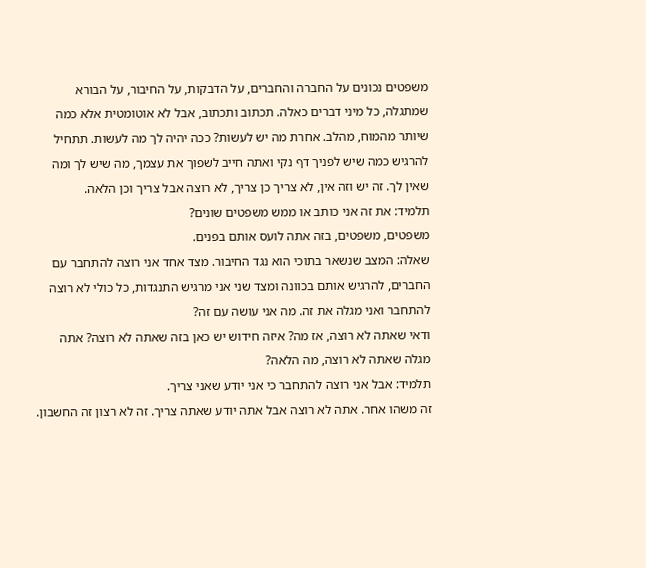משפטים נכונים על החברה והחברים, על הדבקות, על החיבור, על הבורא שמתגלה, כל מיני דברים כאלה. תכתוב ותכתוב, אבל לא אוטומטית אלא כמה שיותר מהמוח, מהלב. אחרת מה יש לעשות? ככה יהיה לך מה לעשות. תתחיל להרגיש כמה שיש לפניך דף נקי ואתה חייב לשפוך את עצמך, מה שיש לך ומה שאין לך. זה יש וזה אין, לא צריך כן צריך, לא רוצה אבל צריך וכן הלאה.
תלמיד: את זה אני כותב או ממש משפטים שונים?
משפטים, משפטים, בזה אתה לועס אותם בפנים.
שאלה: המצב שנשאר בתוכי הוא נגד החיבור. מצד אחד אני רוצה להתחבר עם החברים, להרגיש אותם בכוונה ומצד שני אני מרגיש התנגדות, כל כולי לא רוצה להתחבר ואני מגלה את זה. מה אני עושה עם זה?
ודאי שאתה לא רוצה, אז מה? איזה חידוש יש כאן בזה שאתה לא רוצה? אתה מגלה שאתה לא רוצה, מה הלאה?
תלמיד: אבל אני רוצה להתחבר כי אני יודע שאני צריך.
זה משהו אחר. אתה לא רוצה אבל אתה יודע שאתה צריך. זה לא רצון זה החשבון.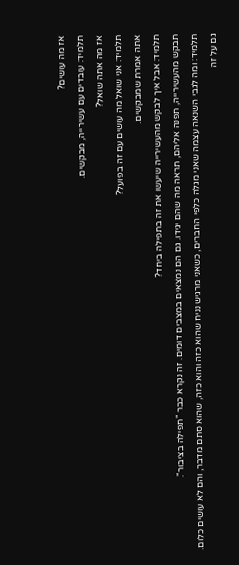אז מה עושים?
תלמיד: עובדים עם עשירייה, מבקשים.
אז מה אתה שואל?
תלמיד: אני שואל מה עושים עם זה בפועל?
אתה אמרת שמבקשים.
תלמיד: אבל איך לבקש מהעשירייה שיעשו את זה בתפילה ביחד?
תבקש מהעשירייה, תפנה אליהם, תראה מה שהם יגידו. גם הם נמצאים במצבים דומים. זה נקרא כבר "תפילה בציבור".
תלמיד: ומה לגבי השנאה עצמה שאני מגלה כלפי החברים, כשאני מרגיש נניח שהוא כזה והוא כזה, שהוא סתם מדבר, והם לא עושים כלום.
גם על זה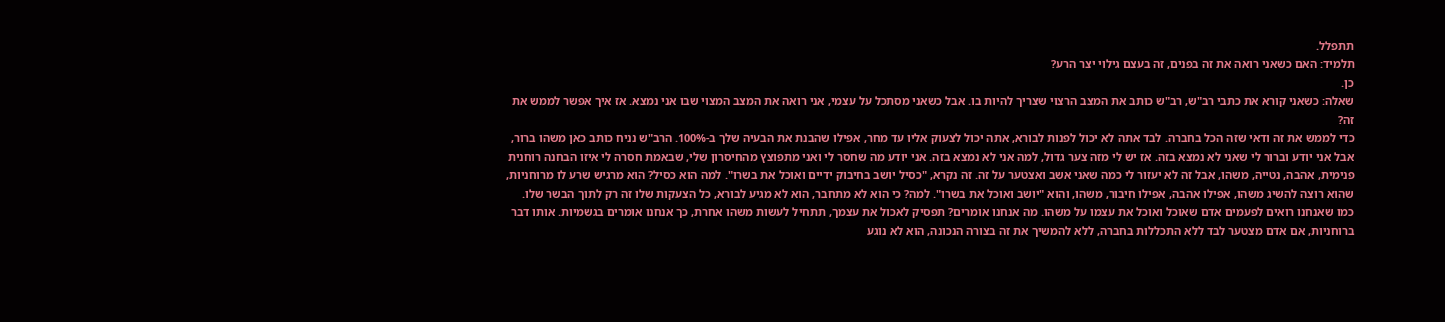תתפלל.
תלמיד: האם כשאני רואה את זה בפנים, זה בעצם גילוי יצר הרע?
כן.
שאלה: כשאני קורא את כתבי רב"ש, רב"ש כותב את המצב הרצוי שצריך להיות בו. אבל כשאני מסתכל על עצמי, אני רואה את המצב המצוי שבו אני נמצא. אז איך אפשר לממש את זה?
כדי לממש את זה ודאי שזה הכל בחברה. לבד אתה לא יכול לפנות לבורא, אתה יכול לצעוק אליו עד מחר, אפילו שהבנת את הבעיה שלך ב-100%. הרב"ש נניח כותב כאן משהו ברור, אבל אני יודע וברור לי שאני לא נמצא בזה. אז יש לי מזה צער גדול, למה אני לא נמצא בזה. אני יודע מה שחסר לי ואני מתפוצץ מהחיסרון שלי, שבאמת חסרה לי איזו הבחנה רוחנית פנימית, אהבה, נטייה, משהו, אבל זה לא יעזור לי כמה שאני אשב ואצטער על זה. זה נקרא, "כסיל יושב בחיבוק ידיים ואוכל את בשרו". למה הוא כסיל? הוא מרגיש שרע לו מרוחניות, שהוא רוצה להשיג משהו, אפילו אהבה, אפילו חיבור, משהו, והוא "יושב ואוכל את בשרו". למה? כי הוא לא מתחבר, הוא לא מגיע לבורא, כל הצעקות שלו זה רק לתוך הבשר שלו.
כמו שאנחנו רואים לפעמים אדם שאוכל ואוכל את עצמו על משהו. מה אנחנו אומרים? תפסיק לאכול את עצמך, תתחיל לעשות משהו אחרת, כך אנחנו אומרים בגשמיות. אותו דבר ברוחניות, אם אדם מצטער לבד ללא התכללות בחברה, ללא להמשיך את זה בצורה הנכונה, הוא לא נוגע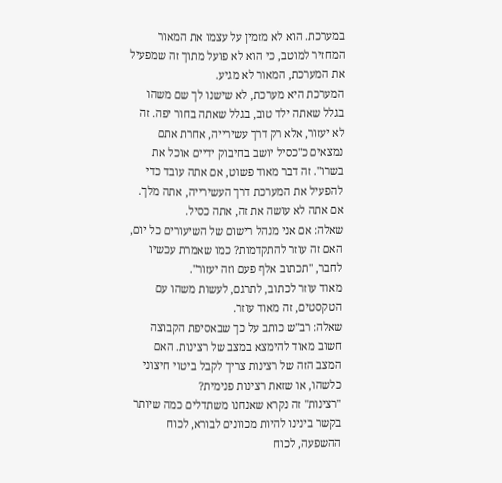במערכת. הוא לא מזמין על עצמו את המאור המחזיר למוטב, כי הוא לא פועל מתוך זה שמפעיל את המערכת, המאור לא מגיע.
המערכת היא מערכת, לא שישנו לך שם משהו בגלל שאתה ילד טוב, בגלל שאתה בחור יפה. זה לא יעזור, אלא רק דרך עשירייה, אחרת אתם נמצאים כ"כסיל יושב בחיבוק ידיים אוכל את בשרו". זה דבר מאוד פשוט, אם אתה עובד כדי להפעיל את המערכת דרך העשירייה, אתה מלך. אם אתה לא עושה את זה, אתה כסיל.
שאלה: אם אני מנהל רישום של השיעורים כל יום, האם זה עוזר להתקדמות? כמו שאמרת עכשיו לחבר, "תכתוב אלף פעם וזה יעזור".
מאוד עוזר לכתוב, לתרגם, לעשות משהו עם הטקסטים, זה מאוד עוזר.
שאלה: רב"ש כותב על כך שבאסיפת הקבוצה חשוב מאוד להימצא במצב של רצינות. האם המצב הזה של רצינות צריך לקבל ביטוי חיצוני כלשהו, או שזאת רצינות פנימית?
"רצינות" זה נקרא שאנחנו משתדלים כמה שיותר בקשר בינינו להיות מכוונים לבורא, לכוח ההשפעה, לכוח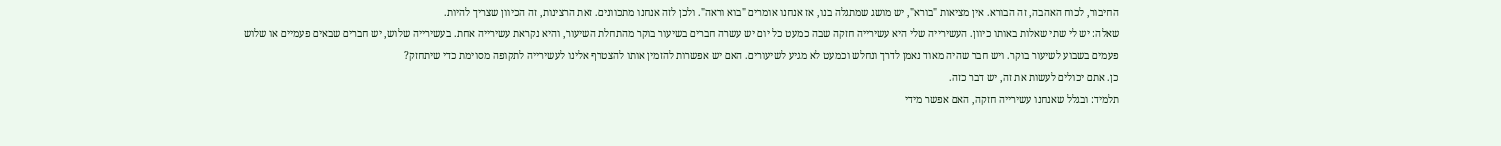החיבור, לכוח האהבה, זה הבורא. אין מציאות "בורא", יש מושג שמתגלה בנו, אז אנחנו אומרים "בוא וראה". ולכן לזה אנחנו מתכוונים. זאת הרצינות, זה הכיוון שצריך להיות.
שאלה: יש לי שתי שאלות באותו כיוון. העשירייה שלי היא עשירייה חזקה שבה כמעט כל יום יש עשרה חברים בשיעור בוקר מהתחלת השיעור, והיא נקראת עשירייה אחת. בעשירייה שלוש, יש חברים שבאים פעמיים או שלוש פעמים בשבוע לשיעור בוקר. ויש חבר שהיה מאוד נאמן לדרך ונחלש וכמעט לא מגיע לשיעורים. האם יש אפשרות להזמין אותו להצטרף אלינו לעשירייה לתקופה מסוימת כדי שיתחזק?
כן. אתם יכולים לעשות את זה, יש דבר כזה.
תלמיד: ובגלל שאנחנו עשירייה חזקה, האם אפשר מידי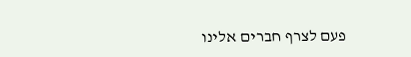פעם לצרף חברים אלינו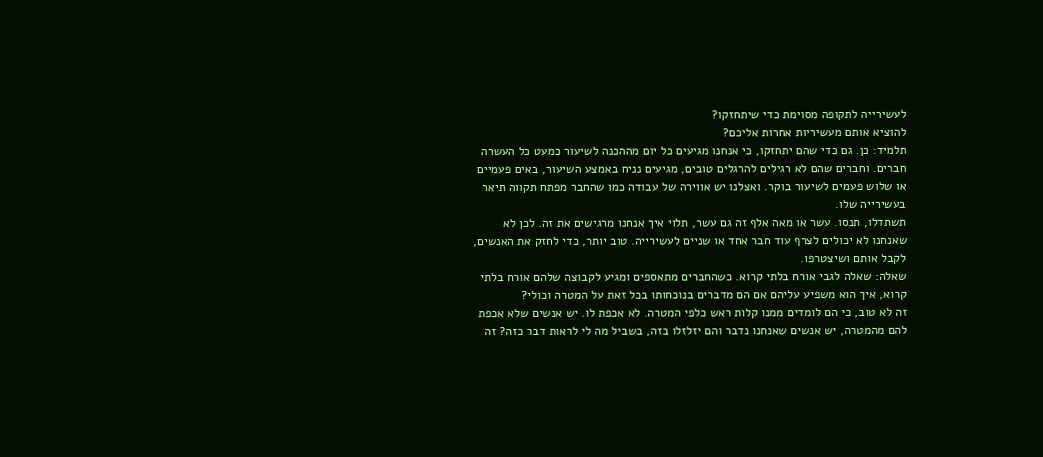לעשירייה לתקופה מסוימת כדי שיתחזקו?
להוציא אותם מעשיריות אחרות אליכם?
תלמיד: כן. גם כדי שהם יתחזקו, כי אנחנו מגיעים כל יום מההכנה לשיעור כמעט כל העשרה חברים. וחברים שהם לא רגילים להרגלים טובים, מגיעים נניח באמצע השיעור, באים פעמיים או שלוש פעמים לשיעור בוקר. ואצלנו יש אווירה של עבודה כמו שהחבר מפתח תקווה תיאר בעשירייה שלו.
תשתדלו, תנסו. עשר או מאה אלף זה גם עשר, תלוי איך אנחנו מרגישים את זה. לכן לא שאנחנו לא יכולים לצרף עוד חבר אחד או שניים לעשירייה. טוב יותר, כדי לחזק את האנשים, לקבל אותם ושיצטרפו.
שאלה: שאלה לגבי אורח בלתי קרוא. כשהחברים מתאספים ומגיע לקבוצה שלהם אורח בלתי קרוא, איך הוא משפיע עליהם אם הם מדברים בנוכחותו בכל זאת על המטרה וכולי?
זה לא טוב, כי הם לומדים ממנו קלות ראש כלפי המטרה. לא אכפת לו. יש אנשים שלא אכפת להם מהמטרה, יש אנשים שאנחנו נדבר והם יזלזלו בזה, בשביל מה לי לראות דבר כזה? זה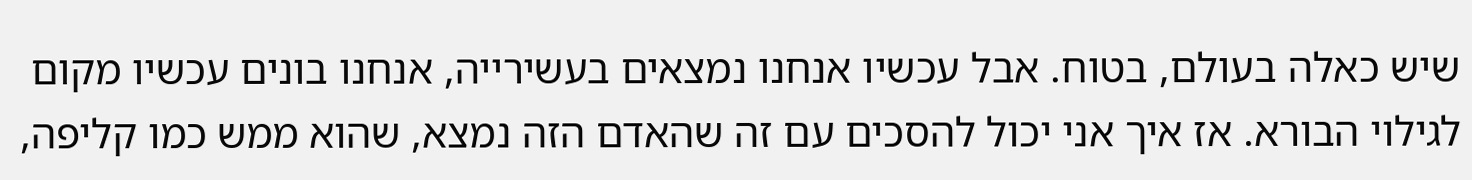שיש כאלה בעולם, בטוח. אבל עכשיו אנחנו נמצאים בעשירייה, אנחנו בונים עכשיו מקום לגילוי הבורא. אז איך אני יכול להסכים עם זה שהאדם הזה נמצא, שהוא ממש כמו קליפה,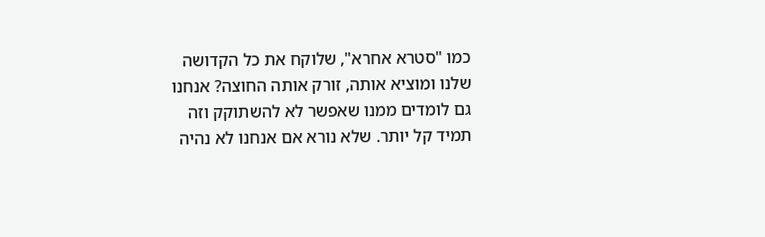כמו "סטרא אחרא", שלוקח את כל הקדושה שלנו ומוציא אותה, זורק אותה החוצה? אנחנו גם לומדים ממנו שאפשר לא להשתוקק וזה תמיד קל יותר. שלא נורא אם אנחנו לא נהיה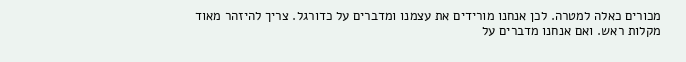מכורים כאלה למטרה. לכן אנחנו מורידים את עצמנו ומדברים על כדורגל. צריך להיזהר מאוד מקלות ראש. ואם אנחנו מדברים על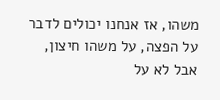משהו, אז אנחנו יכולים לדבר על הפצה, על משהו חיצון, אבל לא על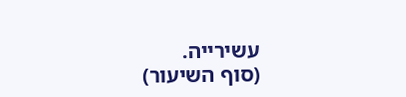עשירייה.
(סוף השיעור)